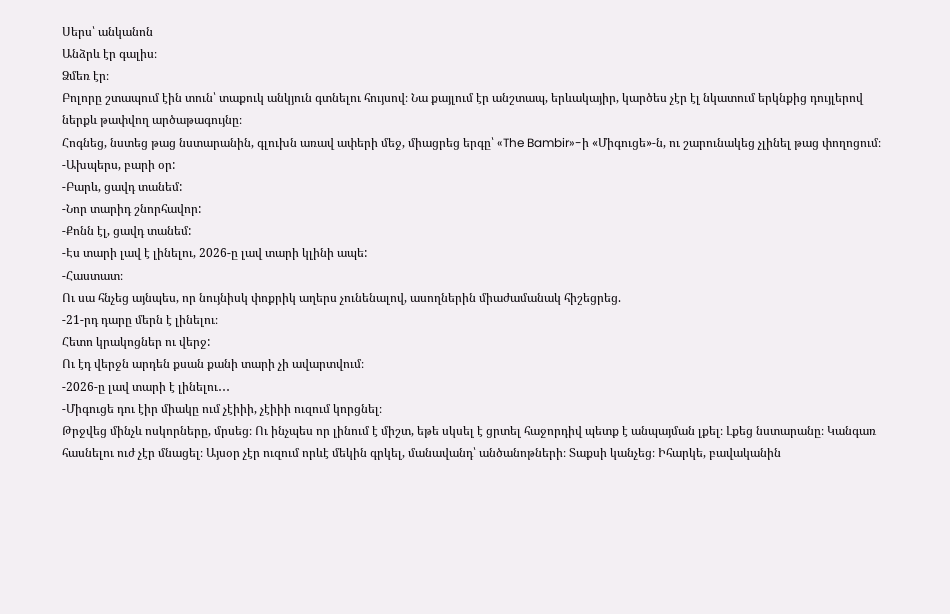Սերս՝ անկանոն
Անձրև էր գալիս։
Ձմեռ էր։
Բոլորը շտապում էին տուն՝ տաքուկ անկյուն գտնելու հույսով։ Նա քայլում էր անշտապ, երևակայիր, կարծես չէր էլ նկատում երկնքից դույլերով ներքև թափվող արծաթագույնը։
Հոգնեց, նստեց թաց նստարանին, գլուխն առավ ափերի մեջ, միացրեց երգը՝ «The Bambir»-ի «Միգուցե»-ն, ու շարունակեց չլինել թաց փողոցում։
-Ախպերս, բարի օր:
-Բարև, ցավդ տանեմ:
-Նոր տարիդ շնորհավոր:
-Քոնն էլ, ցավդ տանեմ:
-Էս տարի լավ է լինելու, 2026-ը լավ տարի կլինի ապե:
-Հաստատ։
Ու սա հնչեց այնպես, որ նույնիսկ փոքրիկ աղերս չունենալով, ասողներին միաժամանակ հիշեցրեց.
-21-րդ դարը մերն է լինելու։
Հետո կրակոցներ ու վերջ:
Ու էդ վերջն արդեն քսան քանի տարի չի ավարտվում։
-2026-ը լավ տարի է լինելու․․․
-Միգուցե դու էիր միակը ում չէիիի, չէիիի ուզում կորցնել։
Թրջվեց մինչև ոսկորները, մրսեց։ Ու ինչպես որ լինում է միշտ, եթե սկսել է ցրտել հաջորդիվ պետք է անպայման լքել։ Լքեց նստարանը։ Կանգառ հասնելու ուժ չէր մնացել։ Այսօր չէր ուզում որևէ մեկին գրկել, մանավանդ՝ անծանոթների։ Տաքսի կանչեց։ Իհարկե, բավականին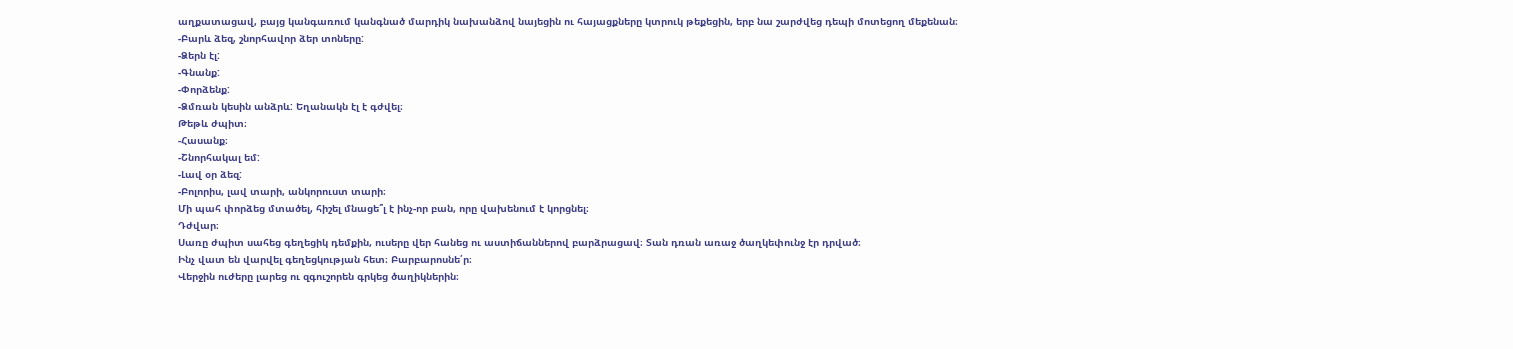աղքատացավ, բայց կանգառում կանգնած մարդիկ նախանձով նայեցին ու հայացքները կտրուկ թեքեցին, երբ նա շարժվեց դեպի մոտեցող մեքենան։
-Բարև ձեզ, շնորհավոր ձեր տոները:
-Ձերն էլ:
-Գնանք:
-Փորձենք:
-Ձմռան կեսին անձրև: Եղանակն էլ է գժվել։
Թեթև ժպիտ։
-Հասանք։
-Շնորհակալ եմ:
-Լավ օր ձեզ:
-Բոլորիս, լավ տարի, անկորուստ տարի։
Մի պահ փորձեց մտածել, հիշել մնացե՞լ է ինչ-որ բան, որը վախենում է կորցնել։
Դժվար։
Սառը ժպիտ սահեց գեղեցիկ դեմքին, ուսերը վեր հանեց ու աստիճաններով բարձրացավ։ Տան դռան առաջ ծաղկեփունջ էր դրված։
Ինչ վատ են վարվել գեղեցկության հետ։ Բարբարոսնե՛ր։
Վերջին ուժերը լարեց ու զգուշորեն գրկեց ծաղիկներին։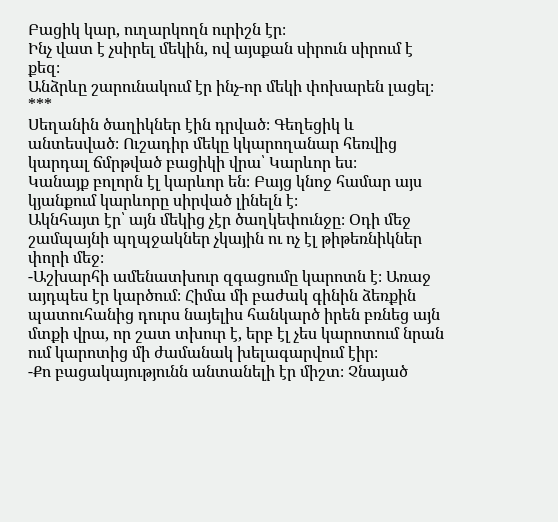Բացիկ կար, ուղարկողն ուրիշն էր։
Ինչ վատ է չսիրել մեկին, ով այսքան սիրուն սիրում է քեզ։
Անձրևը շարունակում էր ինչ-որ մեկի փոխարեն լացել։
***
Սեղանին ծաղիկներ էին դրված։ Գեղեցիկ և անտեսված։ Ուշադիր մեկը կկարողանար հեռվից կարդալ ճմրթված բացիկի վրա՝ Կարևոր ես։
Կանայք բոլորն էլ կարևոր են։ Բայց կնոջ համար այս կյանքում կարևորը սիրված լինելն է։
Ակնհայտ էր՝ այն մեկից չէր ծաղկեփունջը։ Օդի մեջ շամպայնի պղպջակներ չկային ու ոչ էլ թիթեռնիկներ փորի մեջ։
-Աշխարհի ամենատխուր զգացումը կարոտն է։ Առաջ այդպես էր կարծում։ Հիմա մի բաժակ գինին ձեռքին պատուհանից դուրս նայելիս հանկարծ իրեն բռնեց այն մտքի վրա, որ շատ տխուր է, երբ էլ չես կարոտում նրան ում կարոտից մի ժամանակ խելագարվում էիր։
-Քո բացակայությունն անտանելի էր միշտ։ Չնայած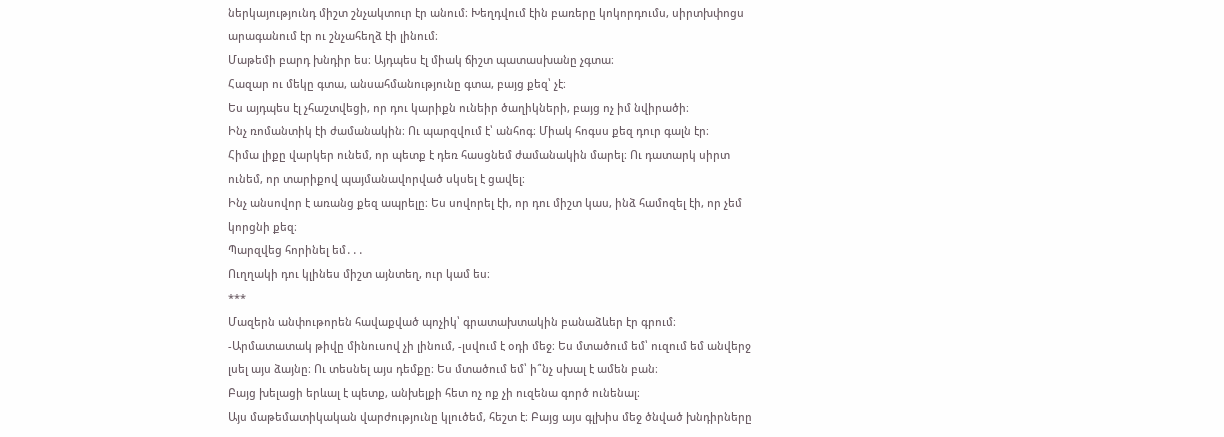ներկայությունդ միշտ շնչակտուր էր անում։ Խեղդվում էին բառերը կոկորդումս, սիրտխփոցս արագանում էր ու շնչահեղձ էի լինում։
Մաթեմի բարդ խնդիր ես։ Այդպես էլ միակ ճիշտ պատասխանը չգտա։
Հազար ու մեկը գտա, անսահմանությունը գտա, բայց քեզ՝ չէ։
Ես այդպես էլ չհաշտվեցի, որ դու կարիքն ունեիր ծաղիկների, բայց ոչ իմ նվիրածի։
Ինչ ռոմանտիկ էի ժամանակին։ Ու պարզվում է՝ անհոգ։ Միակ հոգսս քեզ դուր գալն էր։
Հիմա լիքը վարկեր ունեմ, որ պետք է դեռ հասցնեմ ժամանակին մարել։ Ու դատարկ սիրտ ունեմ, որ տարիքով պայմանավորված սկսել է ցավել։
Ինչ անսովոր է առանց քեզ ապրելը։ Ես սովորել էի, որ դու միշտ կաս, ինձ համոզել էի, որ չեմ կորցնի քեզ։
Պարզվեց հորինել եմ․․․
Ուղղակի դու կլինես միշտ այնտեղ, ուր կամ ես։
***
Մազերն անփութորեն հավաքված պոչիկ՝ գրատախտակին բանաձևեր էր գրում։
-Արմատատակ թիվը մինուսով չի լինում, -լսվում է օդի մեջ։ Ես մտածում եմ՝ ուզում եմ անվերջ լսել այս ձայնը։ Ու տեսնել այս դեմքը։ Ես մտածում եմ՝ ի՞նչ սխալ է ամեն բան։
Բայց խելացի երևալ է պետք, անխելքի հետ ոչ ոք չի ուզենա գործ ունենալ։
Այս մաթեմատիկական վարժությունը կլուծեմ, հեշտ է։ Բայց այս գլխիս մեջ ծնված խնդիրները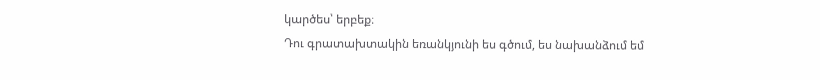կարծես՝ երբեք։
Դու գրատախտակին եռանկյունի ես գծում, ես նախանձում եմ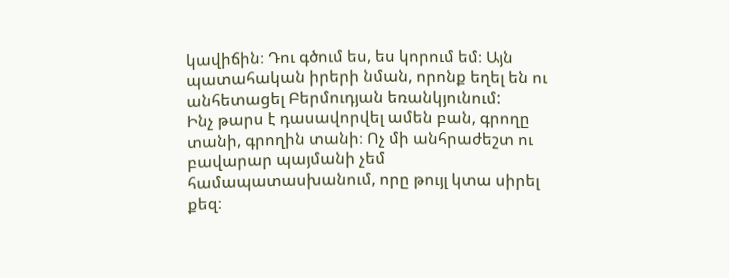կավիճին։ Դու գծում ես, ես կորում եմ։ Այն պատահական իրերի նման, որոնք եղել են ու անհետացել Բերմուդյան եռանկյունում:
Ինչ թարս է դասավորվել ամեն բան, գրողը տանի, գրողին տանի։ Ոչ մի անհրաժեշտ ու բավարար պայմանի չեմ համապատասխանում, որը թույլ կտա սիրել քեզ։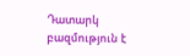Դատարկ բազմություն է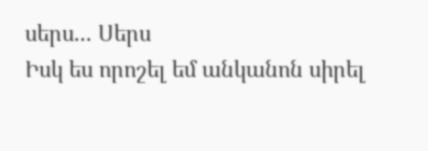սերս... Սերս
Իսկ ես որոշել եմ անկանոն սիրել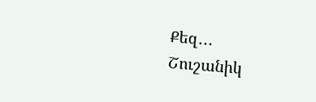Քեզ․․․
Շուշանիկ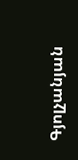Գյոլչանյան